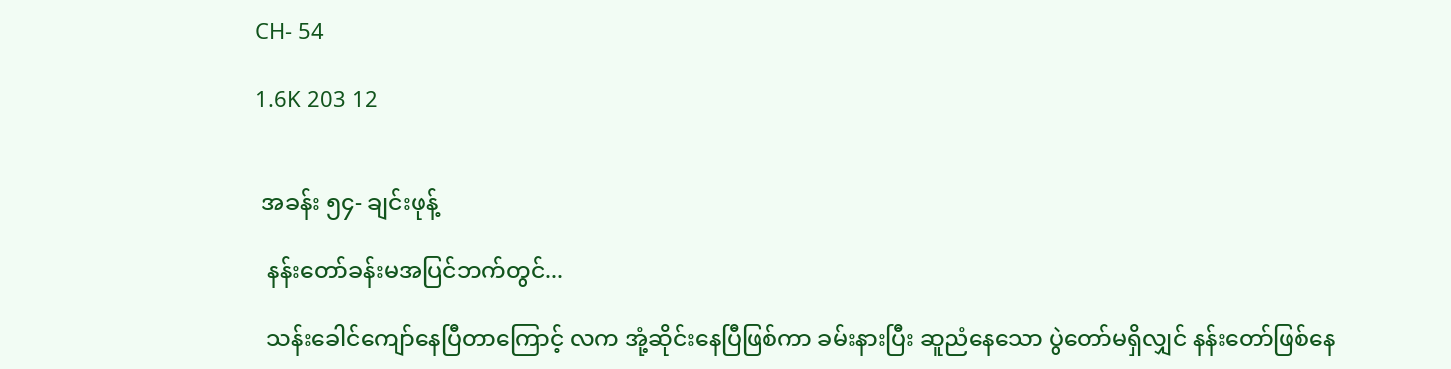CH- 54

1.6K 203 12


 အခန်း ၅၄- ချင်းဖုန့်

  နန်းတော်ခန်းမအပြင်ဘက်တွင်...

  သန်းခေါင်ကျော်နေပြီတာကြောင့် လက အုံ့ဆိုင်းနေပြီဖြစ်ကာ ခမ်းနားပြီး ဆူညံနေသော ပွဲတော်မရှိလျှင် နန်းတော်ဖြစ်နေ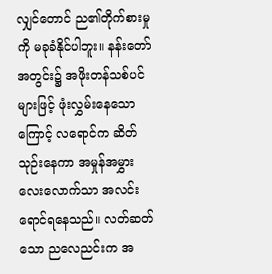လျှင်တောင် ည၏တိုက်စားမှုကို မခုခံနိုင်ပါဘူး။ နန်းတော်အတွင်း၌ အဖိုးတန်သစ်ပင်များဖြင့် ဖုံးလွှမ်းနေသောကြောင့် လရောင်က ဆိတ်သုဉ်းနေကာ အမှုန်အမွှားလေးလောက်သာ အလင်းရောင်ရနေသည်။ လတ်ဆတ်သော ညလေညင်းက အ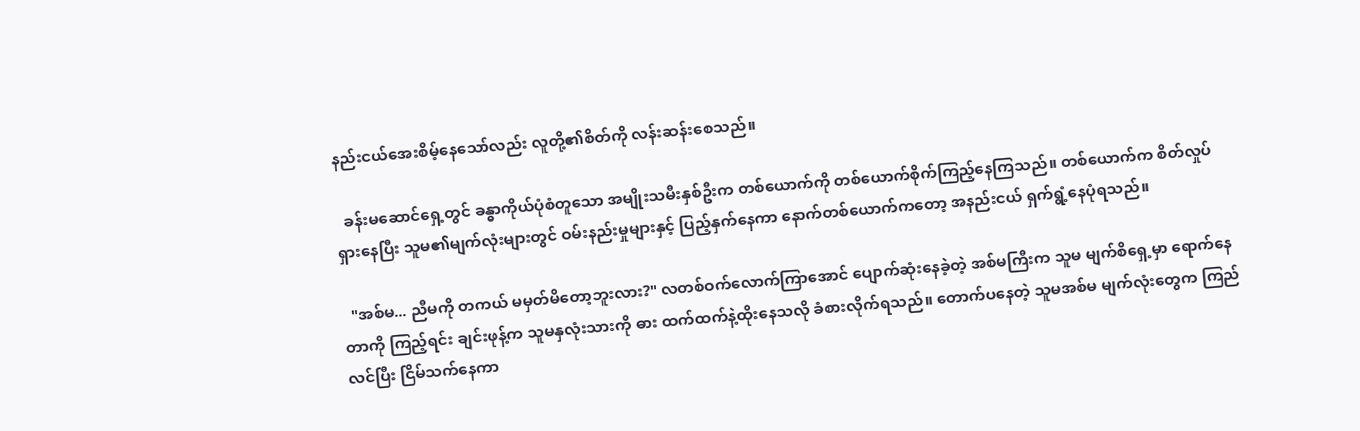နည်းငယ်အေးစိမ့်နေသော်လည်း လူတို့၏စိတ်ကို လန်းဆန်းစေသည်။

  ခန်းမဆောင်ရှေ့တွင် ခန္ဓာကိုယ်ပုံစံတူသော အမျိုးသမီးနှစ်ဦးက တစ်ယောက်ကို တစ်ယောက်စိုက်ကြည့်နေကြသည်။ တစ်ယောက်က စိတ်လှုပ်ရှားနေပြီး သူမ၏မျက်လုံးများတွင် ဝမ်းနည်းမှုများနှင့် ပြည့်နှက်နေကာ နောက်တစ်ယောက်ကတော့ အနည်းငယ် ရှက်ရွံ့နေပုံရသည်။

  "အစ်မ... ညီမကို တကယ် မမှတ်မိတော့ဘူးလား?" လတစ်ဝက်လောက်ကြာအောင် ပျောက်ဆုံးနေခဲ့တဲ့ အစ်မကြီးက သူမ မျက်စိ‌ရှေ့မှာ ရောက်နေတာကို ကြည့်ရင်း ချင်းဖုန့်က သူမနှလုံးသားကို ဓား ထက်ထက်နဲ့ထိုးနေသလို ခံစားလိုက်ရသည်။ တောက်ပနေတဲ့ သူမအစ်မ မျက်လုံးတွေက ကြည်လင်ပြီး ငြိမ်သက်နေကာ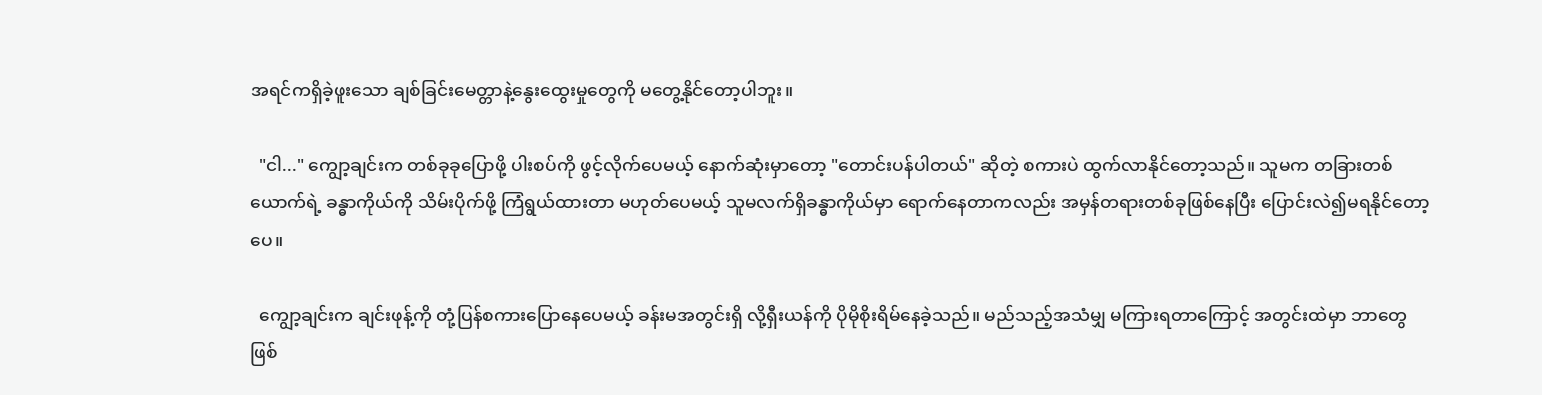အရင်ကရှိခဲ့ဖူးသော ချစ်ခြင်းမေတ္တာနဲ့နွေးထွေးမှုတွေကို မတွေ့နိုင်တော့ပါဘူး။

  "ငါ..." ကျွော့ချင်းက တစ်ခုခုပြောဖို့ ပါးစပ်ကို ဖွင့်လိုက်ပေမယ့် နောက်ဆုံးမှာတော့ "တောင်းပန်ပါတယ်" ဆိုတဲ့ စကားပဲ ထွက်လာနိုင်တော့သည်။ သူမက တခြားတစ်ယောက်ရဲ့ ခန္ဓာကိုယ်ကို သိမ်းပိုက်ဖို့ ကြံရွယ်ထားတာ မဟုတ်ပေမယ့် သူမလက်ရှိခန္ဓာကိုယ်မှာ ရောက်နေတာကလည်း အမှန်တရားတစ်ခုဖြစ်နေပြီး ပြောင်းလဲ၍မရနိုင်တော့ပေ။

  ကျွော့ချင်းက ချင်းဖုန့်ကို တုံ့ပြန်စကားပြောနေပေမယ့် ခန်းမအတွင်းရှိ လို့ရှီးယန်ကို ပိုမိုစိုးရိမ်နေခဲ့သည်။ မည်သည့်အသံမျှ မကြားရတာကြောင့် အတွင်းထဲမှာ ဘာတွေဖြစ်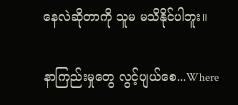နေလဲဆိုတာကို သူမ မသိနိုင်ပါဘူး။

နာကြည်းမှုတွေ လွင့်ပျယ်စေ...Where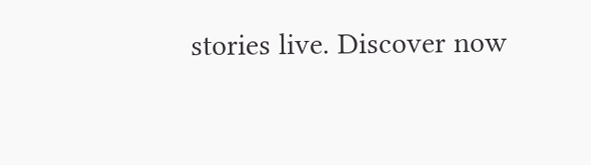stories live. Discover now